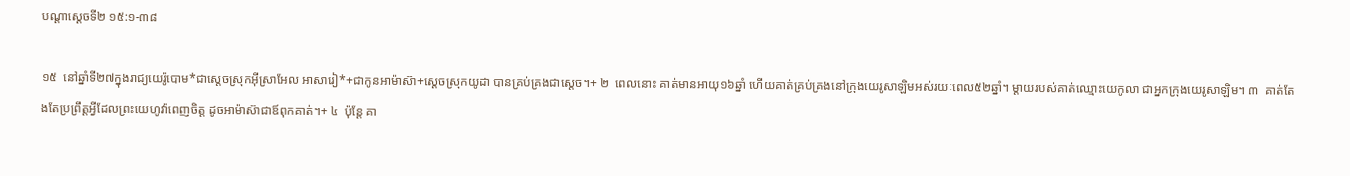បណ្ដាស្ដេចទី២ ១៥:១-៣៨

១៥  នៅឆ្នាំទី២៧ក្នុងរាជ្យយេរ៉ូបោម*ជាស្ដេចស្រុកអ៊ីស្រាអែល អាសារៀ*+ជាកូនអាម៉ាស៊ា+ស្ដេចស្រុកយូដា បានគ្រប់គ្រងជាស្ដេច។+ ២  ពេលនោះ គាត់មានអាយុ១៦ឆ្នាំ ហើយគាត់គ្រប់គ្រងនៅក្រុងយេរូសាឡិមអស់រយៈពេល៥២ឆ្នាំ។ ម្ដាយរបស់គាត់ឈ្មោះយេកូលា ជាអ្នកក្រុងយេរូសាឡិម។ ៣  គាត់តែងតែប្រព្រឹត្តអ្វីដែលព្រះយេហូវ៉ាពេញចិត្ត ដូចអាម៉ាស៊ាជាឪពុកគាត់។+ ៤  ប៉ុន្តែ គា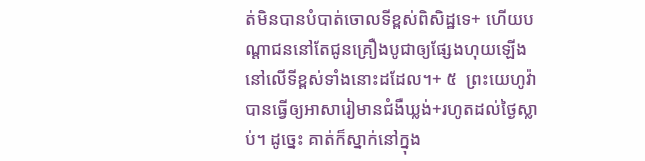ត់មិនបានបំបាត់ចោលទីខ្ពស់ពិសិដ្ឋទេ+ ហើយបណ្ដាជននៅតែជូនគ្រឿងបូជាឲ្យផ្សែងហុយឡើងនៅលើទីខ្ពស់ទាំងនោះដដែល។+ ៥  ព្រះយេហូវ៉ាបានធ្វើឲ្យអាសារៀមានជំងឺឃ្លង់+រហូតដល់ថ្ងៃស្លាប់។ ដូច្នេះ គាត់ក៏ស្នាក់នៅក្នុង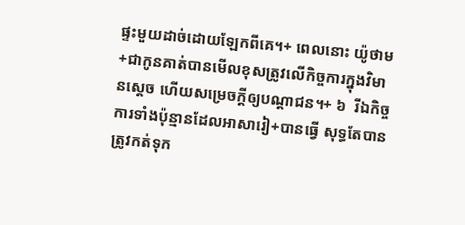ផ្ទះមួយដាច់ដោយឡែកពីគេ។+ ពេលនោះ យ៉ូថាម+ជាកូនគាត់បានមើលខុសត្រូវលើកិច្ចការក្នុងវិមានស្ដេច ហើយសម្រេចក្ដីឲ្យបណ្ដាជន។+ ៦  រីឯកិច្ចការទាំងប៉ុន្មានដែលអាសារៀ+បានធ្វើ សុទ្ធតែបានត្រូវកត់ទុក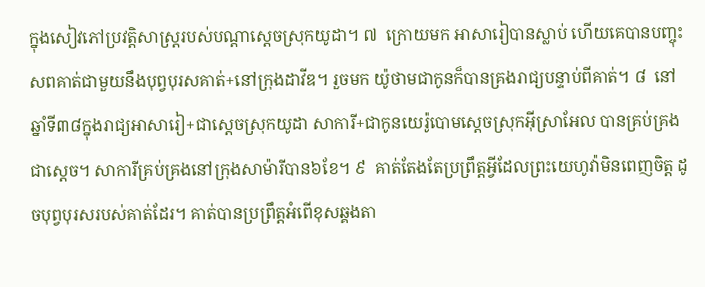ក្នុងសៀវភៅប្រវត្តិសាស្ត្ររបស់បណ្ដាស្ដេចស្រុកយូដា។ ៧  ក្រោយមក អាសារៀបានស្លាប់ ហើយគេបានបញ្ចុះសពគាត់ជាមួយនឹងបុព្វបុរសគាត់+នៅក្រុងដាវីឌ។ រួចមក យ៉ូថាមជាកូនក៏បានគ្រងរាជ្យបន្ទាប់ពីគាត់។ ៨  នៅឆ្នាំទី៣៨ក្នុងរាជ្យអាសារៀ+ជាស្ដេចស្រុកយូដា សាការី+ជាកូនយេរ៉ូបោមស្ដេចស្រុកអ៊ីស្រាអែល បានគ្រប់គ្រងជាស្ដេច។ សាការីគ្រប់គ្រងនៅក្រុងសាម៉ារីបាន៦ខែ។ ៩  គាត់តែងតែប្រព្រឹត្តអ្វីដែលព្រះយេហូវ៉ាមិនពេញចិត្ត ដូចបុព្វបុរសរបស់គាត់ដែរ។ គាត់បានប្រព្រឹត្តអំពើខុសឆ្គងតា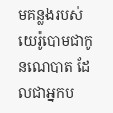មគន្លងរបស់យេរ៉ូបោមជាកូនណេបាត ដែលជាអ្នកប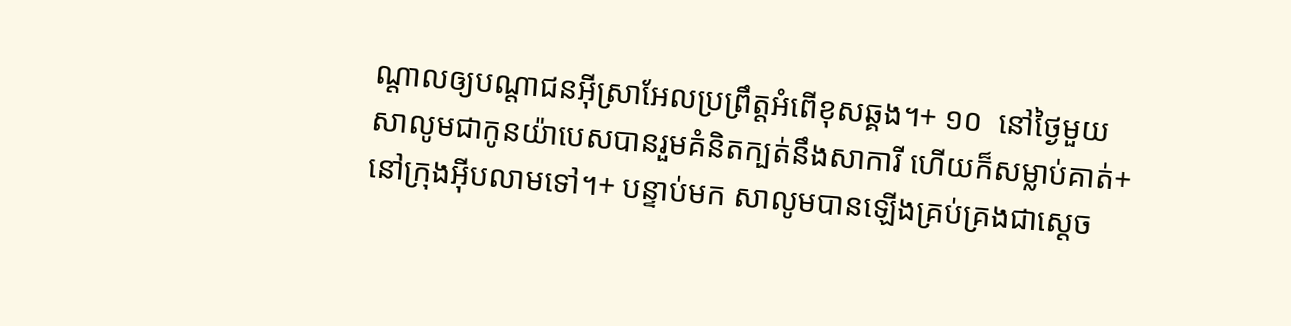ណ្ដាលឲ្យបណ្ដាជនអ៊ីស្រាអែលប្រព្រឹត្តអំពើខុសឆ្គង។+ ១០  នៅថ្ងៃមួយ សាលូមជាកូនយ៉ាបេសបានរួមគំនិតក្បត់នឹងសាការី ហើយក៏សម្លាប់គាត់+នៅក្រុងអ៊ីបលាមទៅ។+ បន្ទាប់មក សាលូមបានឡើងគ្រប់គ្រងជាស្ដេច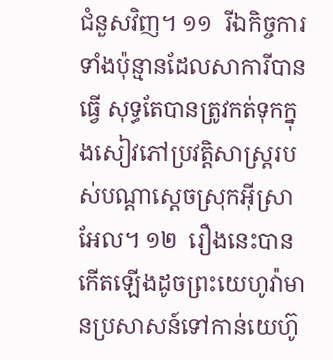ជំនួសវិញ។ ១១  រីឯកិច្ចការទាំងប៉ុន្មានដែលសាការីបានធ្វើ សុទ្ធតែបានត្រូវកត់ទុកក្នុងសៀវភៅប្រវត្តិសាស្ត្ររបស់បណ្ដាស្ដេចស្រុកអ៊ីស្រាអែល។ ១២  រឿងនេះបានកើតឡើងដូចព្រះយេហូវ៉ាមានប្រសាសន៍ទៅកាន់យេហ៊ូ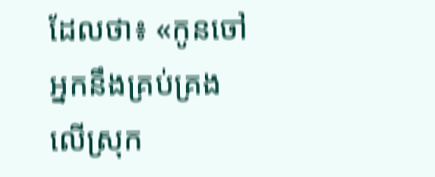ដែលថា៖ «កូនចៅអ្នកនឹងគ្រប់គ្រងលើស្រុក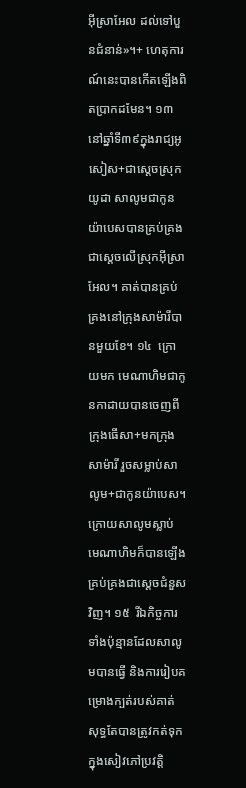អ៊ីស្រាអែល ដល់ទៅបួនជំនាន់»។+ ហេតុការណ៍នេះបានកើតឡើងពិតប្រាកដមែន។ ១៣  នៅឆ្នាំទី៣៩ក្នុងរាជ្យអូសៀស+ជាស្ដេចស្រុកយូដា សាលូមជាកូនយ៉ាបេសបានគ្រប់គ្រងជាស្ដេចលើស្រុកអ៊ីស្រាអែល។ គាត់បានគ្រប់គ្រងនៅក្រុងសាម៉ារីបានមួយខែ។ ១៤  ក្រោយមក មេណាហិមជាកូនកាដាយបានចេញពីក្រុងធើសា+មកក្រុងសាម៉ារី រួចសម្លាប់សាលូម+ជាកូនយ៉ាបេស។ ក្រោយសាលូមស្លាប់ មេណាហិមក៏បានឡើងគ្រប់គ្រងជាស្ដេចជំនួសវិញ។ ១៥  រីឯកិច្ចការទាំងប៉ុន្មានដែលសាលូមបានធ្វើ និងការរៀបគម្រោងក្បត់របស់គាត់ សុទ្ធតែបានត្រូវកត់ទុកក្នុងសៀវភៅប្រវត្តិ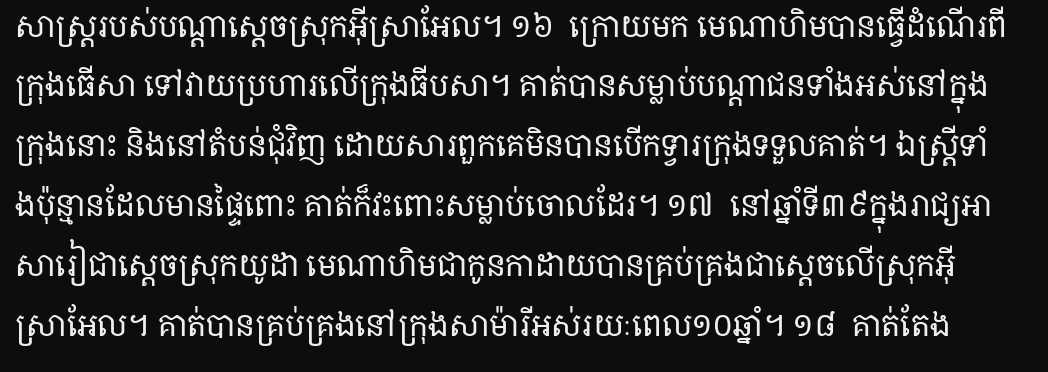សាស្ត្ររបស់បណ្ដាស្ដេចស្រុកអ៊ីស្រាអែល។ ១៦  ក្រោយមក មេណាហិមបានធ្វើដំណើរពីក្រុងធើសា ទៅវាយប្រហារលើក្រុងធីបសា។ គាត់បានសម្លាប់បណ្ដាជនទាំងអស់នៅក្នុងក្រុងនោះ និងនៅតំបន់ជុំវិញ ដោយសារពួកគេមិនបានបើកទ្វារក្រុងទទួលគាត់។ ឯស្ត្រីទាំងប៉ុន្មានដែលមានផ្ទៃពោះ គាត់ក៏វះពោះសម្លាប់ចោលដែរ។ ១៧  នៅឆ្នាំទី៣៩ក្នុងរាជ្យអាសារៀជាស្ដេចស្រុកយូដា មេណាហិមជាកូនកាដាយបានគ្រប់គ្រងជាស្ដេចលើស្រុកអ៊ីស្រាអែល។ គាត់បានគ្រប់គ្រងនៅក្រុងសាម៉ារីអស់រយៈពេល១០ឆ្នាំ។ ១៨  គាត់តែង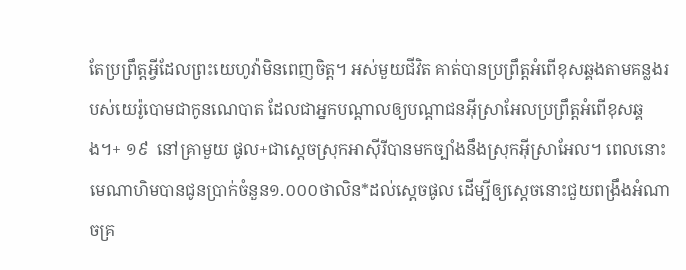តែប្រព្រឹត្តអ្វីដែលព្រះយេហូវ៉ាមិនពេញចិត្ត។ អស់មួយជីវិត គាត់បានប្រព្រឹត្តអំពើខុសឆ្គងតាមគន្លងរបស់យេរ៉ូបោមជាកូនណេបាត ដែលជាអ្នកបណ្ដាលឲ្យបណ្ដាជនអ៊ីស្រាអែលប្រព្រឹត្តអំពើខុសឆ្គង។+ ១៩  នៅគ្រាមួយ ផូល+ជាស្ដេចស្រុកអាស៊ីរីបានមកច្បាំងនឹងស្រុកអ៊ីស្រាអែល។ ពេលនោះ មេណាហិមបានជូនប្រាក់ចំនួន១.០០០ថាលិន*ដល់ស្ដេចផូល ដើម្បីឲ្យស្ដេចនោះជួយពង្រឹងអំណាចគ្រ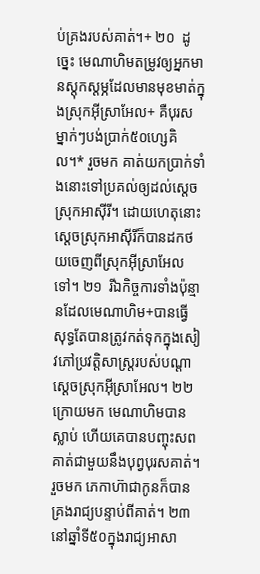ប់គ្រងរបស់គាត់។+ ២០  ដូច្នេះ មេណាហិមតម្រូវឲ្យអ្នកមានស្តុកស្តម្ភដែលមានមុខមាត់ក្នុងស្រុកអ៊ីស្រាអែល+ គឺបុរសម្នាក់ៗបង់ប្រាក់៥០ហ្សេគិល។* រួចមក គាត់យកប្រាក់ទាំងនោះទៅប្រគល់ឲ្យដល់ស្ដេចស្រុកអាស៊ីរី។ ដោយហេតុនោះ ស្ដេចស្រុកអាស៊ីរីក៏បានដកថយចេញពីស្រុកអ៊ីស្រាអែលទៅ។ ២១  រីឯកិច្ចការទាំងប៉ុន្មានដែលមេណាហិម+បានធ្វើ សុទ្ធតែបានត្រូវកត់ទុកក្នុងសៀវភៅប្រវត្តិសាស្ត្ររបស់បណ្ដាស្ដេចស្រុកអ៊ីស្រាអែល។ ២២  ក្រោយមក មេណាហិមបានស្លាប់ ហើយគេបានបញ្ចុះសពគាត់ជាមួយនឹងបុព្វបុរសគាត់។ រួចមក ភេកាហ៊ាជាកូនក៏បានគ្រងរាជ្យបន្ទាប់ពីគាត់។ ២៣  នៅឆ្នាំទី៥០ក្នុងរាជ្យអាសា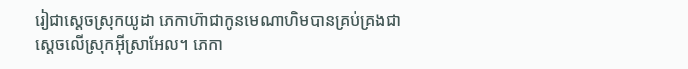រៀជាស្ដេចស្រុកយូដា ភេកាហ៊ាជាកូនមេណាហិមបានគ្រប់គ្រងជាស្ដេចលើស្រុកអ៊ីស្រាអែល។ ភេកា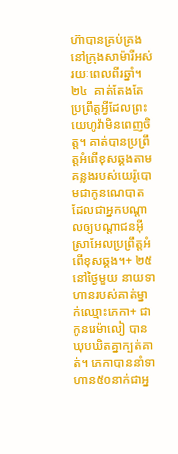ហ៊ាបានគ្រប់គ្រងនៅក្រុងសាម៉ារីអស់រយៈពេលពីរឆ្នាំ។ ២៤  គាត់តែងតែប្រព្រឹត្តអ្វីដែលព្រះយេហូវ៉ាមិនពេញចិត្ត។ គាត់បានប្រព្រឹត្តអំពើខុសឆ្គងតាមគន្លងរបស់យេរ៉ូបោមជាកូនណេបាត ដែលជាអ្នកបណ្ដាលឲ្យបណ្ដាជនអ៊ីស្រាអែលប្រព្រឹត្តអំពើខុសឆ្គង។+ ២៥  នៅថ្ងៃមួយ នាយទាហានរបស់គាត់ម្នាក់ឈ្មោះភេកា+ ជាកូនរេម៉ាលៀ បានឃុបឃិតគ្នាក្បត់គាត់។ ភេកាបាននាំទាហាន៥០នាក់ជាអ្ន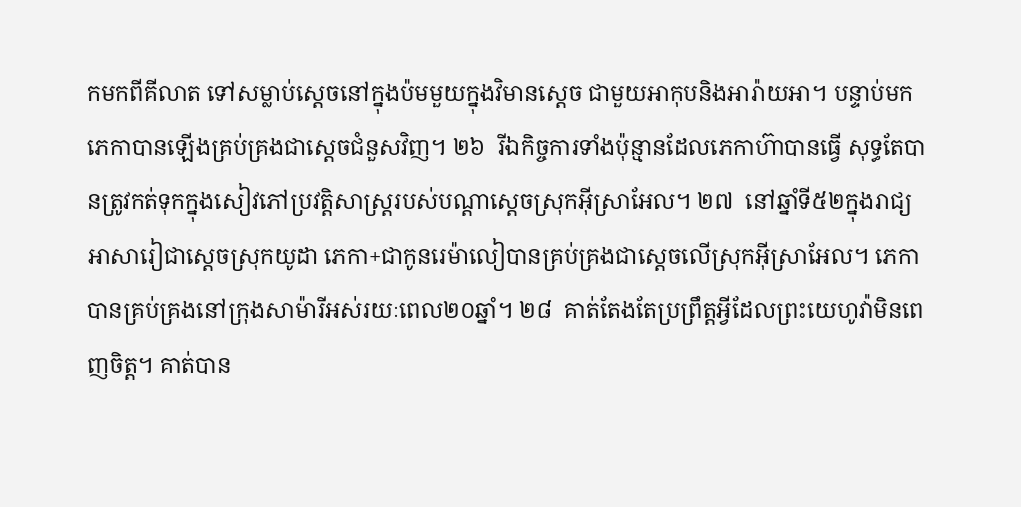កមកពីគីលាត ទៅសម្លាប់ស្ដេចនៅក្នុងប៉មមួយក្នុងវិមានស្ដេច ជាមួយអាកុបនិងអារ៉ាយអា។ បន្ទាប់មក ភេកាបានឡើងគ្រប់គ្រងជាស្ដេចជំនួសវិញ។ ២៦  រីឯកិច្ចការទាំងប៉ុន្មានដែលភេកាហ៊ាបានធ្វើ សុទ្ធតែបានត្រូវកត់ទុកក្នុងសៀវភៅប្រវត្តិសាស្ត្ររបស់បណ្ដាស្ដេចស្រុកអ៊ីស្រាអែល។ ២៧  នៅឆ្នាំទី៥២ក្នុងរាជ្យអាសារៀជាស្ដេចស្រុកយូដា ភេកា+ជាកូនរេម៉ាលៀបានគ្រប់គ្រងជាស្ដេចលើស្រុកអ៊ីស្រាអែល។ ភេកាបានគ្រប់គ្រងនៅក្រុងសាម៉ារីអស់រយៈពេល២០ឆ្នាំ។ ២៨  គាត់តែងតែប្រព្រឹត្តអ្វីដែលព្រះយេហូវ៉ាមិនពេញចិត្ត។ គាត់បាន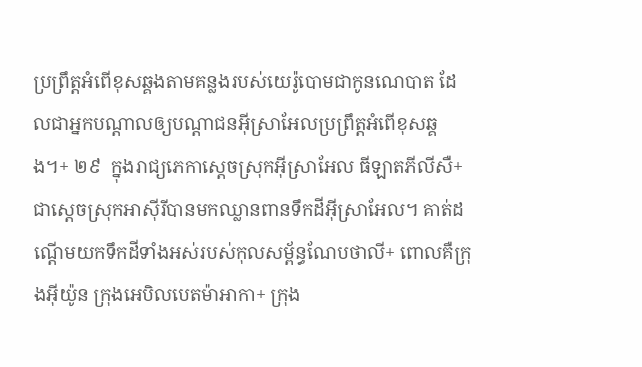ប្រព្រឹត្តអំពើខុសឆ្គងតាមគន្លងរបស់យេរ៉ូបោមជាកូនណេបាត ដែលជាអ្នកបណ្ដាលឲ្យបណ្ដាជនអ៊ីស្រាអែលប្រព្រឹត្តអំពើខុសឆ្គង។+ ២៩  ក្នុងរាជ្យភេកាស្ដេចស្រុកអ៊ីស្រាអែល ធីឡាតភីលីសឺ+ជាស្ដេចស្រុកអាស៊ីរីបានមកឈ្លានពានទឹកដីអ៊ីស្រាអែល។ គាត់ដណ្ដើមយកទឹកដីទាំងអស់របស់កុលសម្ព័ន្ធណែបថាលី+ ពោលគឺក្រុងអ៊ីយ៉ូន ក្រុងអេបិលបេតម៉ាអាកា+ ក្រុង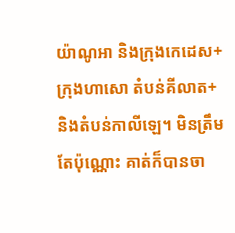យ៉ាណូអា និងក្រុងកេដេស+ ក្រុងហាសោ តំបន់គីលាត+ និងតំបន់កាលីឡេ។ មិនត្រឹមតែប៉ុណ្ណោះ គាត់ក៏បានចា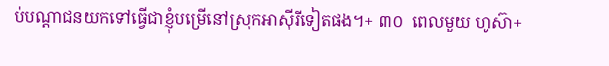ប់បណ្ដាជនយកទៅធ្វើជាខ្ញុំបម្រើនៅស្រុកអាស៊ីរីទៀតផង។+ ៣០  ពេលមួយ ហូស៊ា+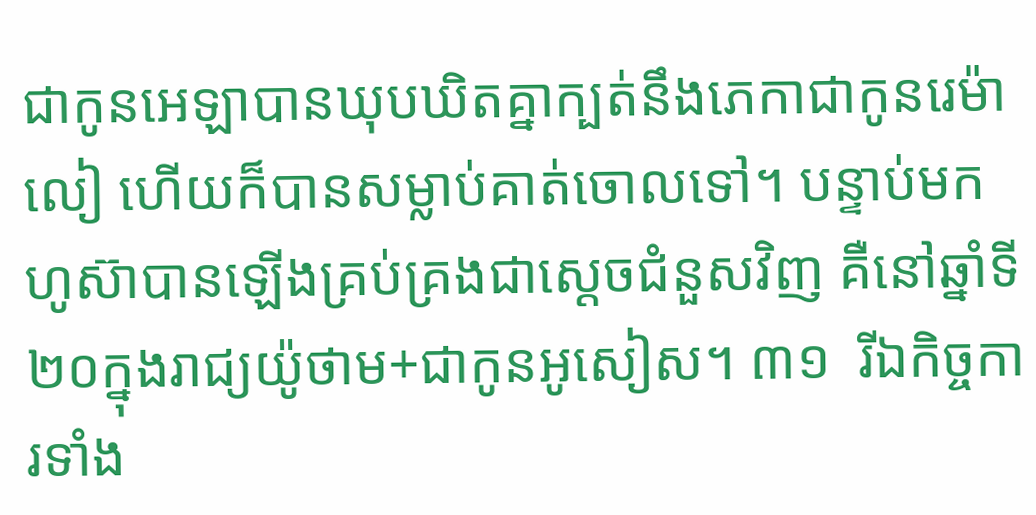ជាកូនអេឡាបានឃុបឃិតគ្នាក្បត់នឹងភេកាជាកូនរេម៉ាលៀ ហើយក៏បានសម្លាប់គាត់ចោលទៅ។ បន្ទាប់មក ហូស៊ាបានឡើងគ្រប់គ្រងជាស្ដេចជំនួសវិញ គឺនៅឆ្នាំទី២០ក្នុងរាជ្យយ៉ូថាម+ជាកូនអូសៀស។ ៣១  រីឯកិច្ចការទាំង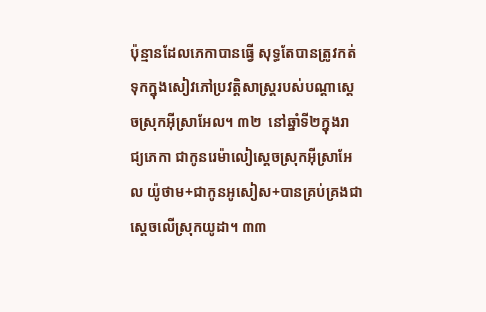ប៉ុន្មានដែលភេកាបានធ្វើ សុទ្ធតែបានត្រូវកត់ទុកក្នុងសៀវភៅប្រវត្តិសាស្ត្ររបស់បណ្ដាស្ដេចស្រុកអ៊ីស្រាអែល។ ៣២  នៅឆ្នាំទី២ក្នុងរាជ្យភេកា ជាកូនរេម៉ាលៀស្ដេចស្រុកអ៊ីស្រាអែល យ៉ូថាម+ជាកូនអូសៀស+បានគ្រប់គ្រងជាស្ដេចលើស្រុកយូដា។ ៣៣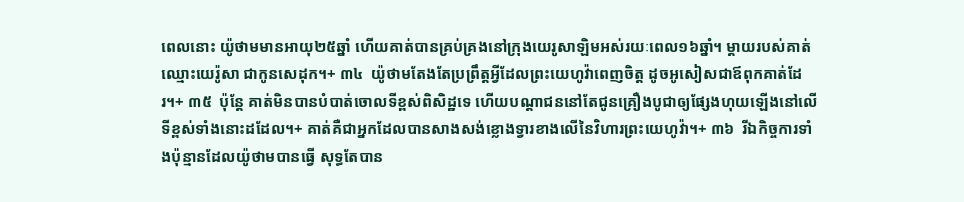ពេលនោះ យ៉ូថាមមានអាយុ២៥ឆ្នាំ ហើយគាត់បានគ្រប់គ្រងនៅក្រុងយេរូសាឡិមអស់រយៈពេល១៦ឆ្នាំ។ ម្ដាយរបស់គាត់ឈ្មោះយេរ៉ូសា ជាកូនសេដុក។+ ៣៤  យ៉ូថាមតែងតែប្រព្រឹត្តអ្វីដែលព្រះយេហូវ៉ាពេញចិត្ត ដូចអូសៀសជាឪពុកគាត់ដែរ។+ ៣៥  ប៉ុន្តែ គាត់មិនបានបំបាត់ចោលទីខ្ពស់ពិសិដ្ឋទេ ហើយបណ្ដាជននៅតែជូនគ្រឿងបូជាឲ្យផ្សែងហុយឡើងនៅលើទីខ្ពស់ទាំងនោះដដែល។+ គាត់គឺជាអ្នកដែលបានសាងសង់ខ្លោងទ្វារខាងលើនៃវិហារព្រះយេហូវ៉ា។+ ៣៦  រីឯកិច្ចការទាំងប៉ុន្មានដែលយ៉ូថាមបានធ្វើ សុទ្ធតែបាន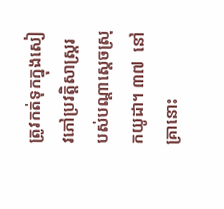ត្រូវកត់ទុកក្នុងសៀវភៅប្រវត្តិសាស្ត្ររបស់បណ្ដាស្ដេចស្រុកយូដា។ ៣៧  នៅគ្រានោះ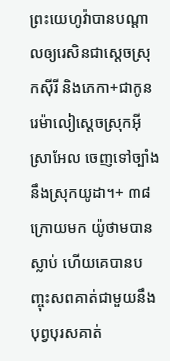ព្រះយេហូវ៉ាបានបណ្ដាលឲ្យរេសិនជាស្ដេចស្រុកស៊ីរី និងភេកា+ជាកូនរេម៉ាលៀស្ដេចស្រុកអ៊ីស្រាអែល ចេញទៅច្បាំងនឹងស្រុកយូដា។+ ៣៨  ក្រោយមក យ៉ូថាមបានស្លាប់ ហើយគេបានបញ្ចុះសពគាត់ជាមួយនឹងបុព្វបុរសគាត់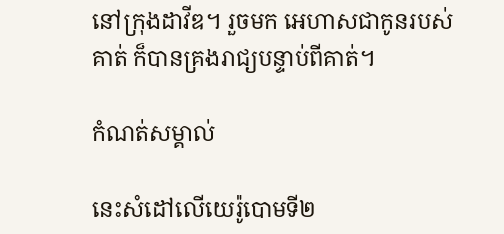នៅក្រុងដាវីឌ។ រួចមក អេហាសជាកូនរបស់គាត់ ក៏បានគ្រងរាជ្យបន្ទាប់ពីគាត់។

កំណត់សម្គាល់

នេះសំដៅលើយេរ៉ូបោមទី២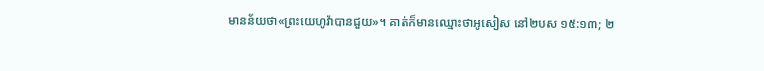មានន័យថា«ព្រះយេហូវ៉ាបានជួយ»។ គាត់ក៏មានឈ្មោះថាអូសៀស នៅ២បស ១៥:១៣; ២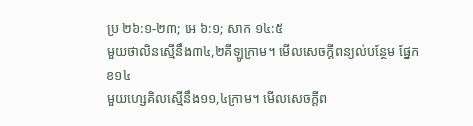ប្រ ២៦:១-២៣; អេ ៦:១; សាក ១៤:៥
មួយថាលិនស្មើនឹង៣៤,២គីឡូក្រាម។ មើលសេចក្ដីពន្យល់បន្ថែម ផ្នែកខ១៤
មួយហ្សេគិលស្មើនឹង១១,៤ក្រាម។ មើលសេចក្ដីព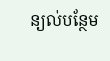ន្យល់បន្ថែម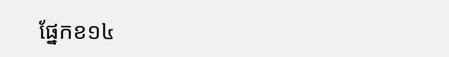ផ្នែកខ១៤